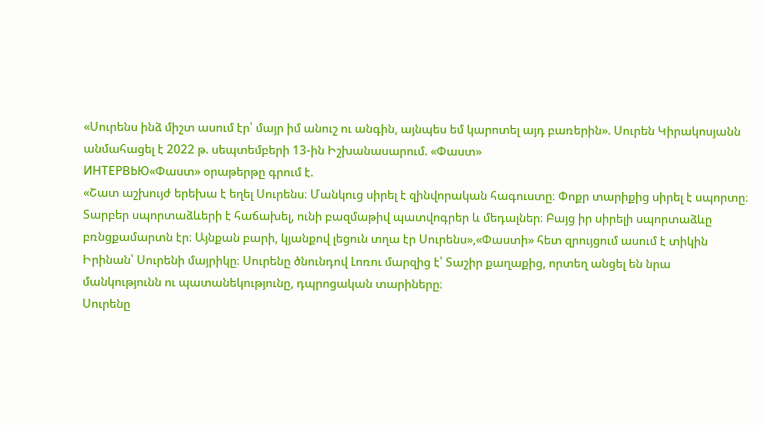«Սուրենս ինձ միշտ ասում էր՝ մայր իմ անուշ ու անգին, այնպես եմ կարոտել այդ բառերին». Սուրեն Կիրակոսյանն անմահացել է 2022 թ. սեպտեմբերի 13-ին Իշխանասարում. «Փաստ»
ИНТЕРВЬЮ«Փաստ» օրաթերթը գրում է.
«Շատ աշխույժ երեխա է եղել Սուրենս։ Մանկուց սիրել է զինվորական հագուստը։ Փոքր տարիքից սիրել է սպորտը։ Տարբեր սպորտաձևերի է հաճախել, ունի բազմաթիվ պատվոգրեր և մեդալներ։ Բայց իր սիրելի սպորտաձևը բռնցքամարտն էր։ Այնքան բարի, կյանքով լեցուն տղա էր Սուրենս»,«Փաստի» հետ զրույցում ասում է տիկին Իրինան՝ Սուրենի մայրիկը։ Սուրենը ծնունդով Լոռու մարզից է՝ Տաշիր քաղաքից, որտեղ անցել են նրա մանկությունն ու պատանեկությունը, դպրոցական տարիները։
Սուրենը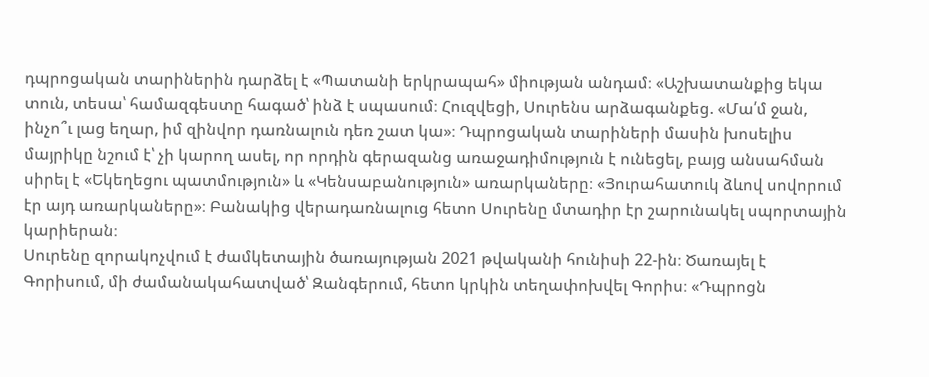դպրոցական տարիներին դարձել է «Պատանի երկրապահ» միության անդամ։ «Աշխատանքից եկա տուն, տեսա՝ համազգեստը հագած՝ ինձ է սպասում։ Հուզվեցի, Սուրենս արձագանքեց. «Մա՛մ ջան, ինչո՞ւ լաց եղար, իմ զինվոր դառնալուն դեռ շատ կա»։ Դպրոցական տարիների մասին խոսելիս մայրիկը նշում է՝ չի կարող ասել, որ որդին գերազանց առաջադիմություն է ունեցել, բայց անսահման սիրել է «Եկեղեցու պատմություն» և «Կենսաբանություն» առարկաները։ «Յուրահատուկ ձևով սովորում էր այդ առարկաները»։ Բանակից վերադառնալուց հետո Սուրենը մտադիր էր շարունակել սպորտային կարիերան։
Սուրենը զորակոչվում է ժամկետային ծառայության 2021 թվականի հունիսի 22-ին։ Ծառայել է Գորիսում, մի ժամանակահատված՝ Զանգերում, հետո կրկին տեղափոխվել Գորիս։ «Դպրոցն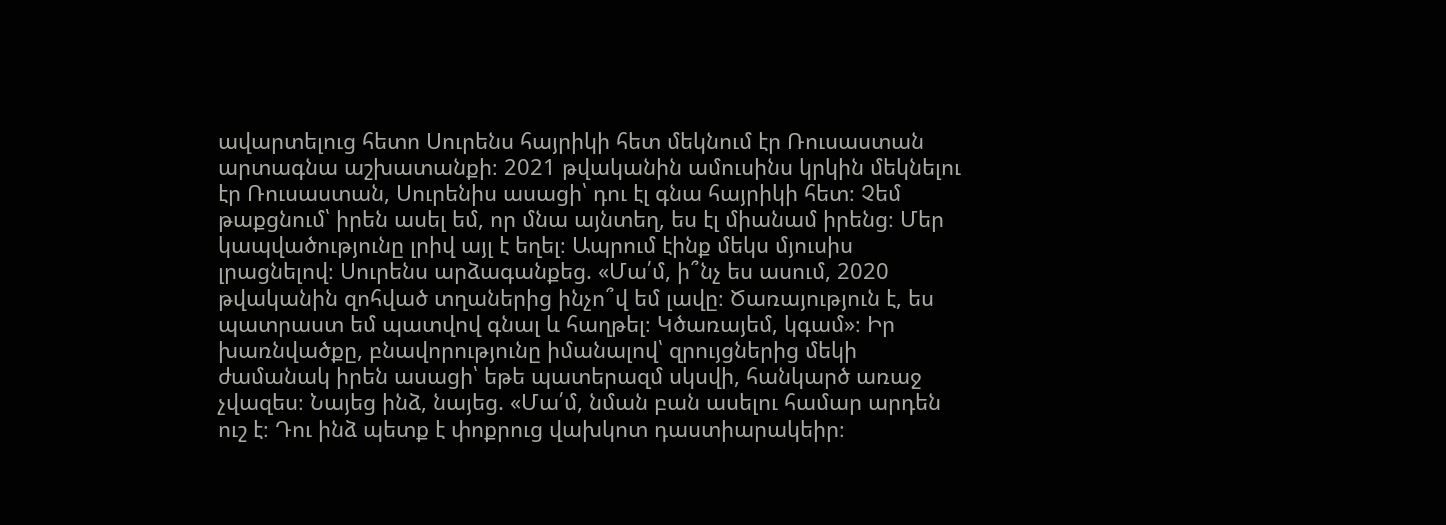ավարտելուց հետո Սուրենս հայրիկի հետ մեկնում էր Ռուսաստան արտագնա աշխատանքի։ 2021 թվականին ամուսինս կրկին մեկնելու էր Ռուսաստան, Սուրենիս ասացի՝ դու էլ գնա հայրիկի հետ։ Չեմ թաքցնում՝ իրեն ասել եմ, որ մնա այնտեղ, ես էլ միանամ իրենց։ Մեր կապվածությունը լրիվ այլ է եղել։ Ապրում էինք մեկս մյուսիս լրացնելով։ Սուրենս արձագանքեց. «Մա՛մ, ի՞նչ ես ասում, 2020 թվականին զոհված տղաներից ինչո՞վ եմ լավը։ Ծառայություն է, ես պատրաստ եմ պատվով գնալ և հաղթել։ Կծառայեմ, կգամ»։ Իր խառնվածքը, բնավորությունը իմանալով՝ զրույցներից մեկի ժամանակ իրեն ասացի՝ եթե պատերազմ սկսվի, հանկարծ առաջ չվազես։ Նայեց ինձ, նայեց. «Մա՛մ, նման բան ասելու համար արդեն ուշ է։ Դու ինձ պետք է փոքրուց վախկոտ դաստիարակեիր։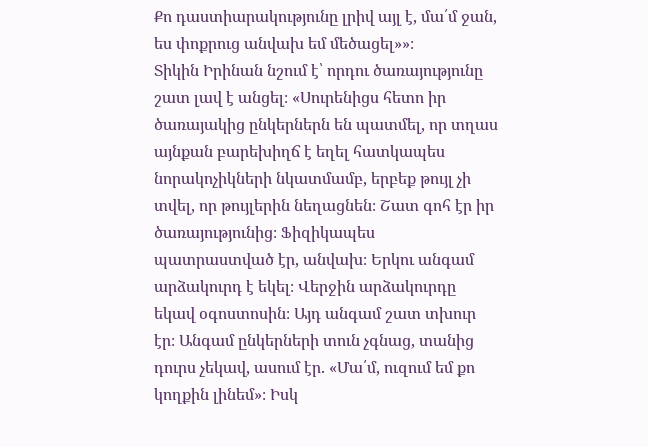Քո դաստիարակությունը լրիվ այլ է, մա՛մ ջան, ես փոքրուց անվախ եմ մեծացել»»։
Տիկին Իրինան նշում է՝ որդու ծառայությունը շատ լավ է անցել։ «Սուրենիցս հետո իր ծառայակից ընկերներն են պատմել, որ տղաս այնքան բարեխիղճ է եղել հատկապես նորակոչիկների նկատմամբ, երբեք թույլ չի տվել, որ թույլերին նեղացնեն։ Շատ գոհ էր իր ծառայությունից։ Ֆիզիկապես պատրաստված էր, անվախ։ Երկու անգամ արձակուրդ է եկել։ Վերջին արձակուրդը եկավ օգոստոսին։ Այդ անգամ շատ տխուր էր։ Անգամ ընկերների տուն չգնաց, տանից դուրս չեկավ, ասում էր. «Մա՛մ, ուզում եմ քո կողքին լինեմ»։ Իսկ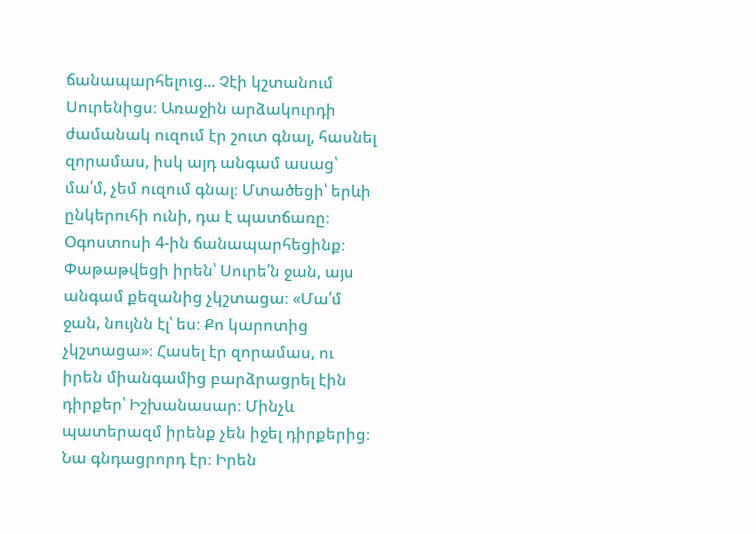ճանապարհելուց... Չէի կշտանում Սուրենիցս։ Առաջին արձակուրդի ժամանակ ուզում էր շուտ գնալ, հասնել զորամաս, իսկ այդ անգամ ասաց՝ մա՛մ, չեմ ուզում գնալ։ Մտածեցի՝ երևի ընկերուհի ունի, դա է պատճառը։ Օգոստոսի 4-ին ճանապարհեցինք։ Փաթաթվեցի իրեն՝ Սուրե՛ն ջան, այս անգամ քեզանից չկշտացա։ «Մա՛մ ջան, նույնն էլ՝ ես։ Քո կարոտից չկշտացա»։ Հասել էր զորամաս, ու իրեն միանգամից բարձրացրել էին դիրքեր՝ Իշխանասար։ Մինչև պատերազմ իրենք չեն իջել դիրքերից։ Նա գնդացրորդ էր։ Իրեն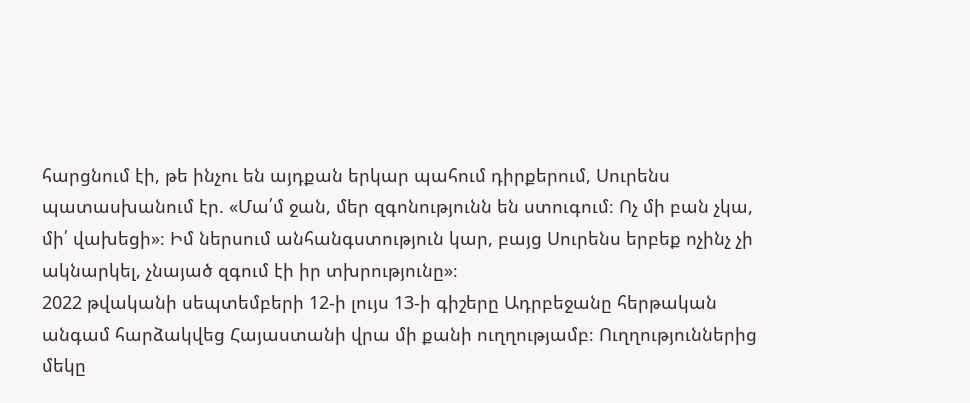հարցնում էի, թե ինչու են այդքան երկար պահում դիրքերում, Սուրենս պատասխանում էր. «Մա՛մ ջան, մեր զգոնությունն են ստուգում։ Ոչ մի բան չկա, մի՛ վախեցի»։ Իմ ներսում անհանգստություն կար, բայց Սուրենս երբեք ոչինչ չի ակնարկել, չնայած զգում էի իր տխրությունը»։
2022 թվականի սեպտեմբերի 12-ի լույս 13-ի գիշերը Ադրբեջանը հերթական անգամ հարձակվեց Հայաստանի վրա մի քանի ուղղությամբ։ Ուղղություններից մեկը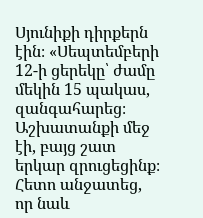Սյունիքի դիրքերն էին։ «Սեպտեմբերի 12-ի ցերեկը՝ ժամը մեկին 15 պակաս, զանգահարեց։ Աշխատանքի մեջ էի, բայց շատ երկար զրուցեցինք։ Հետո անջատեց, որ նաև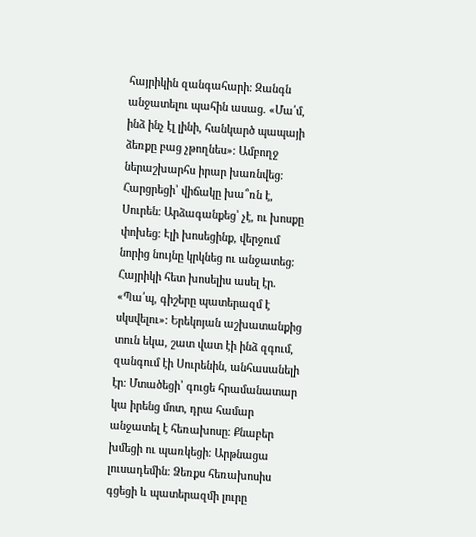հայրիկին զանգահարի։ Զանգն անջատելու պահին ասաց. «Մա՛մ, ինձ ինչ էլ լինի, հանկարծ պապայի ձեռքը բաց չթողնես»։ Ամբողջ ներաշխարհս իրար խառնվեց։ Հարցրեցի՝ վիճակը խա՞ռն է, Սուրեն։ Արձագանքեց՝ չէ, ու խոսքը փոխեց։ Էլի խոսեցինք, վերջում նորից նույնը կրկնեց ու անջատեց։ Հայրիկի հետ խոսելիս ասել էր. «Պա՛պ, գիշերը պատերազմ է սկսվելու»։ Երեկոյան աշխատանքից տուն եկա, շատ վատ էի ինձ զգում, զանգում էի Սուրենին, անհասանելի էր։ Մտածեցի՝ գուցե հրամանատար կա իրենց մոտ, դրա համար անջատել է հեռախոսը։ Քնաբեր խմեցի ու պառկեցի։ Արթնացա լուսադեմին։ Ձեռքս հեռախոսիս գցեցի և պատերազմի լուրը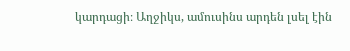կարդացի։ Աղջիկս, ամուսինս արդեն լսել էին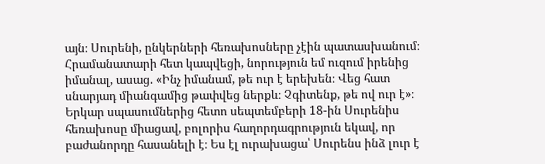այն։ Սուրենի, ընկերների հեռախոսները չէին պատասխանում։ Հրամանատարի հետ կապվեցի, նորություն եմ ուզում իրենից իմանալ, ասաց. «Ինչ իմանամ, թե ուր է երեխեն։ Վեց հատ սնարյադ միանգամից թափվեց ներքև։ Չգիտենք, թե ով ուր է»։ Երկար սպասումներից հետո սեպտեմբերի 18-ին Սուրենիս հեռախոսը միացավ, բոլորիս հաղորդագրություն եկավ, որ բաժանորդը հասանելի է։ Ես էլ ուրախացա՝ Սուրենս ինձ լուր է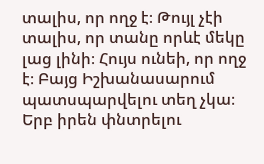տալիս, որ ողջ է։ Թույլ չէի տալիս, որ տանը որևէ մեկը լաց լինի։ Հույս ունեի, որ ողջ է։ Բայց Իշխանասարում պատսպարվելու տեղ չկա։ Երբ իրեն փնտրելու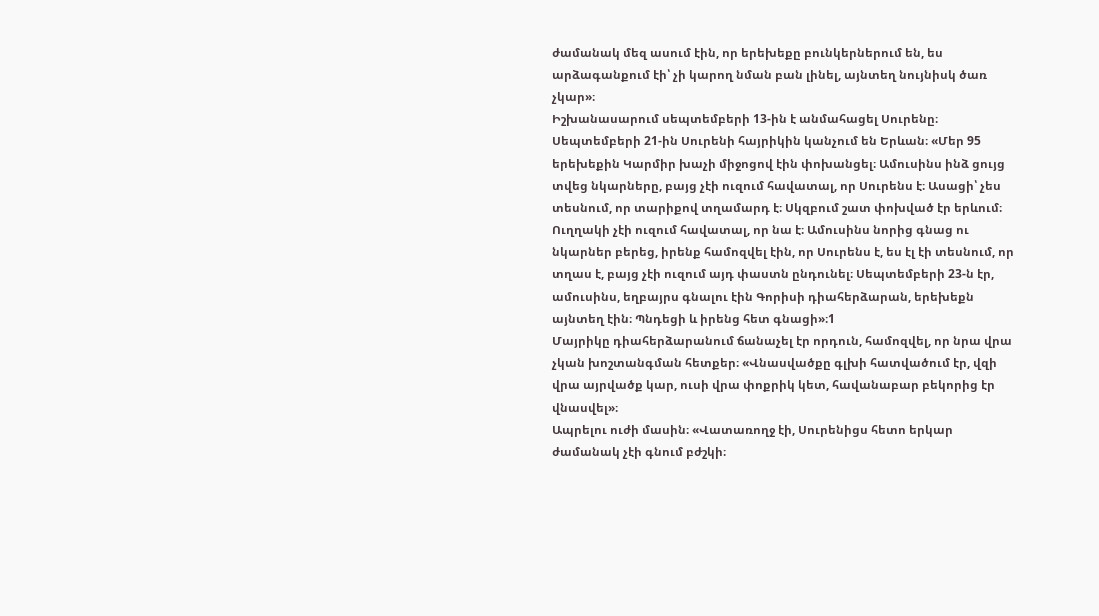ժամանակ մեզ ասում էին, որ երեխեքը բունկերներում են, ես արձագանքում էի՝ չի կարող նման բան լինել, այնտեղ նույնիսկ ծառ չկար»։
Իշխանասարում սեպտեմբերի 13-ին է անմահացել Սուրենը։ Սեպտեմբերի 21-ին Սուրենի հայրիկին կանչում են Երևան։ «Մեր 95 երեխեքին Կարմիր խաչի միջոցով էին փոխանցել։ Ամուսինս ինձ ցույց տվեց նկարները, բայց չէի ուզում հավատալ, որ Սուրենս է։ Ասացի՝ չես տեսնում, որ տարիքով տղամարդ է։ Սկզբում շատ փոխված էր երևում։ Ուղղակի չէի ուզում հավատալ, որ նա է։ Ամուսինս նորից գնաց ու նկարներ բերեց, իրենք համոզվել էին, որ Սուրենս է, ես էլ էի տեսնում, որ տղաս է, բայց չէի ուզում այդ փաստն ընդունել։ Սեպտեմբերի 23-ն էր, ամուսինս, եղբայրս գնալու էին Գորիսի դիահերձարան, երեխեքն այնտեղ էին։ Պնդեցի և իրենց հետ գնացի»։1
Մայրիկը դիահերձարանում ճանաչել էր որդուն, համոզվել, որ նրա վրա չկան խոշտանգման հետքեր։ «Վնասվածքը գլխի հատվածում էր, վզի վրա այրվածք կար, ուսի վրա փոքրիկ կետ, հավանաբար բեկորից էր վնասվել»։
Ապրելու ուժի մասին։ «Վատառողջ էի, Սուրենիցս հետո երկար ժամանակ չէի գնում բժշկի։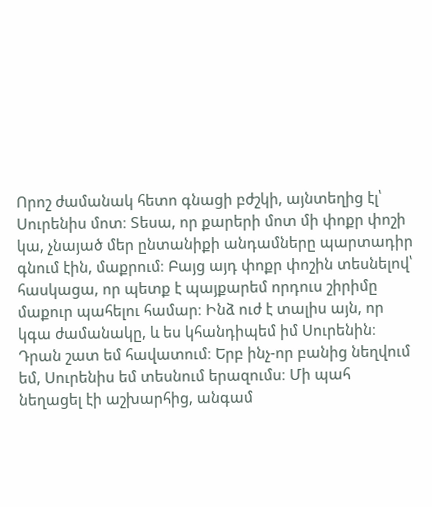Որոշ ժամանակ հետո գնացի բժշկի, այնտեղից էլ՝ Սուրենիս մոտ։ Տեսա, որ քարերի մոտ մի փոքր փոշի կա, չնայած մեր ընտանիքի անդամները պարտադիր գնում էին, մաքրում։ Բայց այդ փոքր փոշին տեսնելով՝ հասկացա, որ պետք է պայքարեմ որդուս շիրիմը մաքուր պահելու համար։ Ինձ ուժ է տալիս այն, որ կգա ժամանակը, և ես կհանդիպեմ իմ Սուրենին։ Դրան շատ եմ հավատում։ Երբ ինչ-որ բանից նեղվում եմ, Սուրենիս եմ տեսնում երազումս։ Մի պահ նեղացել էի աշխարհից, անգամ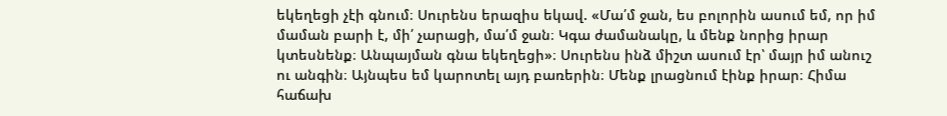եկեղեցի չէի գնում։ Սուրենս երազիս եկավ. «Մա՛մ ջան, ես բոլորին ասում եմ, որ իմ մաման բարի է, մի՛ չարացի, մա՛մ ջան։ Կգա ժամանակը, և մենք նորից իրար կտեսնենք։ Անպայման գնա եկեղեցի»։ Սուրենս ինձ միշտ ասում էր՝ մայր իմ անուշ ու անգին։ Այնպես եմ կարոտել այդ բառերին։ Մենք լրացնում էինք իրար։ Հիմա հաճախ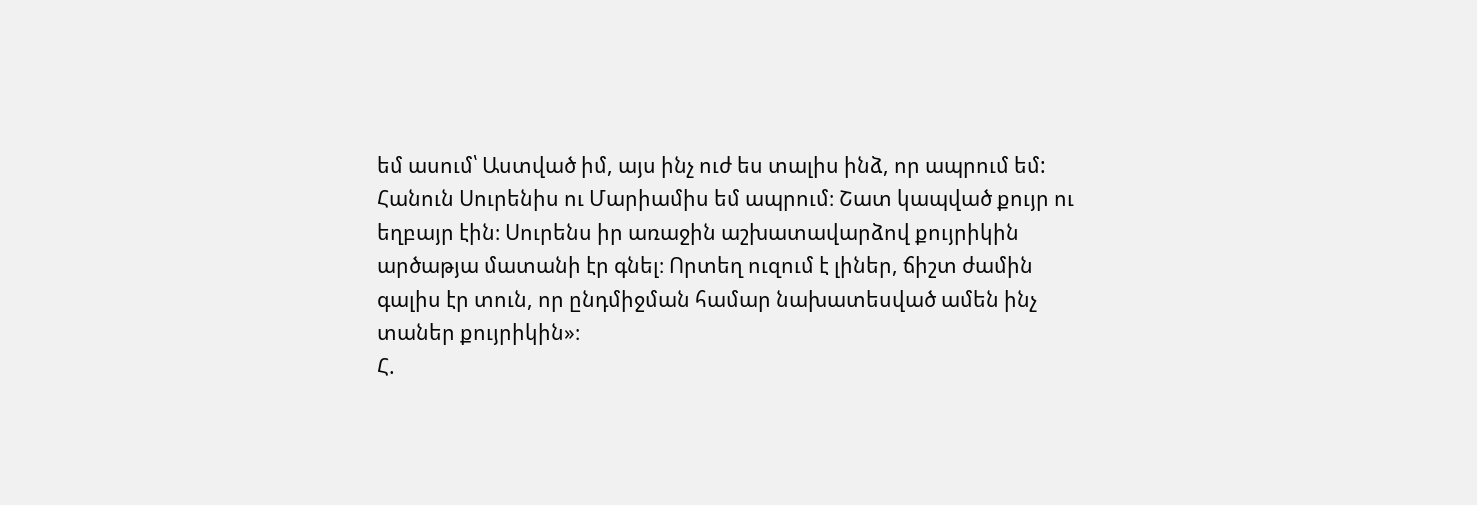եմ ասում՝ Աստված իմ, այս ինչ ուժ ես տալիս ինձ, որ ապրում եմ: Հանուն Սուրենիս ու Մարիամիս եմ ապրում։ Շատ կապված քույր ու եղբայր էին։ Սուրենս իր առաջին աշխատավարձով քույրիկին արծաթյա մատանի էր գնել։ Որտեղ ուզում է լիներ, ճիշտ ժամին գալիս էր տուն, որ ընդմիջման համար նախատեսված ամեն ինչ տաներ քույրիկին»։
Հ.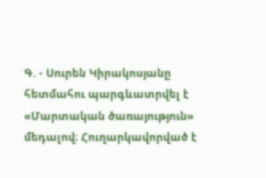Գ. - Սուրեն Կիրակոսյանը հետմահու պարգևատրվել է «Մարտական ծառայություն» մեդալով։ Հուղարկավորված է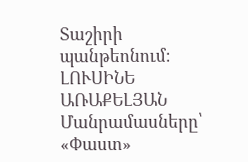Տաշիրի պանթեոնում։
ԼՈՒՍԻՆԵ ԱՌԱՔԵԼՅԱՆ
Մանրամասները՝ «Փաստ»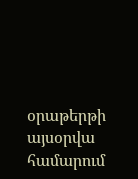օրաթերթի այսօրվա համարում